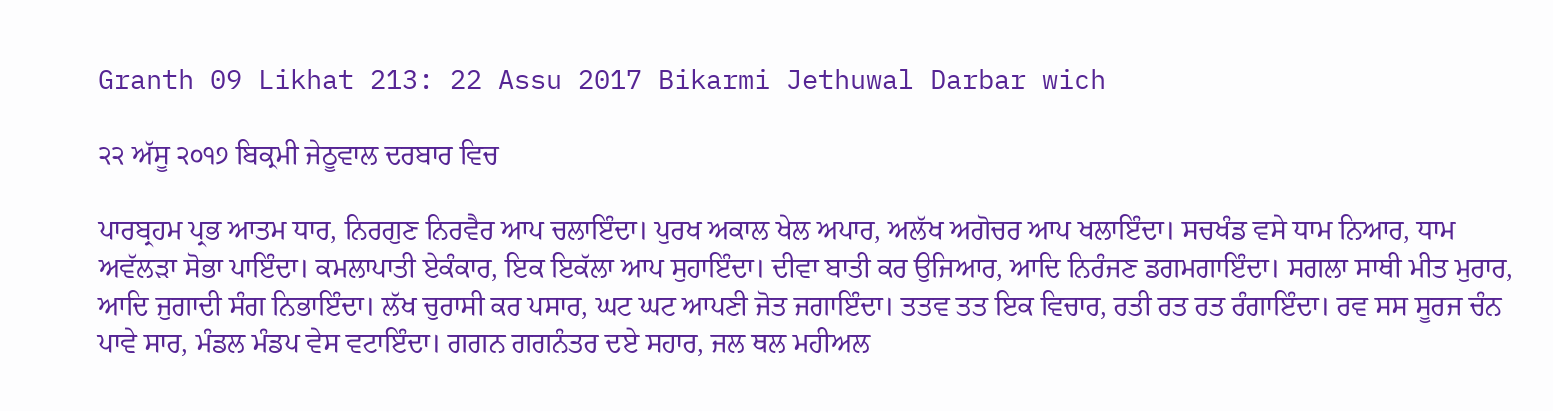Granth 09 Likhat 213: 22 Assu 2017 Bikarmi Jethuwal Darbar wich

੨੨ ਅੱਸੂ ੨੦੧੭ ਬਿਕ੍ਰਮੀ ਜੇਠੂਵਾਲ ਦਰਬਾਰ ਵਿਚ

ਪਾਰਬ੍ਰਹਮ ਪ੍ਰਭ ਆਤਮ ਧਾਰ, ਨਿਰਗੁਣ ਨਿਰਵੈਰ ਆਪ ਚਲਾਇੰਦਾ। ਪੁਰਖ ਅਕਾਲ ਖੇਲ ਅਪਾਰ, ਅਲੱਖ ਅਗੋਚਰ ਆਪ ਖਲਾਇੰਦਾ। ਸਚਖੰਡ ਵਸੇ ਧਾਮ ਨਿਆਰ, ਧਾਮ ਅਵੱਲੜਾ ਸੋਭਾ ਪਾਇੰਦਾ। ਕਮਲਾਪਾਤੀ ਏਕੰਕਾਰ, ਇਕ ਇਕੱਲਾ ਆਪ ਸੁਹਾਇੰਦਾ। ਦੀਵਾ ਬਾਤੀ ਕਰ ਉਜਿਆਰ, ਆਦਿ ਨਿਰੰਜਣ ਡਗਮਗਾਇੰਦਾ। ਸਗਲਾ ਸਾਥੀ ਮੀਤ ਮੁਰਾਰ, ਆਦਿ ਜੁਗਾਦੀ ਸੰਗ ਨਿਭਾਇੰਦਾ। ਲੱਖ ਚੁਰਾਸੀ ਕਰ ਪਸਾਰ, ਘਟ ਘਟ ਆਪਣੀ ਜੋਤ ਜਗਾਇੰਦਾ। ਤਤਵ ਤਤ ਇਕ ਵਿਚਾਰ, ਰਤੀ ਰਤ ਰਤ ਰੰਗਾਇੰਦਾ। ਰਵ ਸਸ ਸੂਰਜ ਚੰਨ ਪਾਵੇ ਸਾਰ, ਮੰਡਲ ਮੰਡਪ ਵੇਸ ਵਟਾਇੰਦਾ। ਗਗਨ ਗਗਨੰਤਰ ਦਏ ਸਹਾਰ, ਜਲ ਥਲ ਮਹੀਅਲ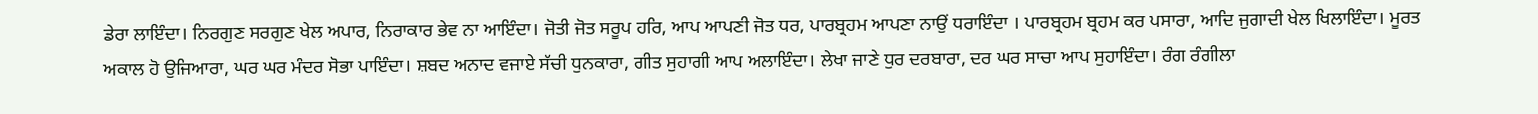ਡੇਰਾ ਲਾਇੰਦਾ। ਨਿਰਗੁਣ ਸਰਗੁਣ ਖੇਲ ਅਪਾਰ, ਨਿਰਾਕਾਰ ਭੇਵ ਨਾ ਆਇੰਦਾ। ਜੋਤੀ ਜੋਤ ਸਰੂਪ ਹਰਿ, ਆਪ ਆਪਣੀ ਜੋਤ ਧਰ, ਪਾਰਬ੍ਰਹਮ ਆਪਣਾ ਨਾਉਂ ਧਰਾਇੰਦਾ । ਪਾਰਬ੍ਰਹਮ ਬ੍ਰਹਮ ਕਰ ਪਸਾਰਾ, ਆਦਿ ਜੁਗਾਦੀ ਖੇਲ ਖਿਲਾਇੰਦਾ। ਮੂਰਤ ਅਕਾਲ ਹੋ ਉਜਿਆਰਾ, ਘਰ ਘਰ ਮੰਦਰ ਸੋਭਾ ਪਾਇੰਦਾ। ਸ਼ਬਦ ਅਨਾਦ ਵਜਾਏ ਸੱਚੀ ਧੁਨਕਾਰਾ, ਗੀਤ ਸੁਹਾਗੀ ਆਪ ਅਲਾਇੰਦਾ। ਲੇਖਾ ਜਾਣੇ ਧੁਰ ਦਰਬਾਰਾ, ਦਰ ਘਰ ਸਾਚਾ ਆਪ ਸੁਹਾਇੰਦਾ। ਰੰਗ ਰੰਗੀਲਾ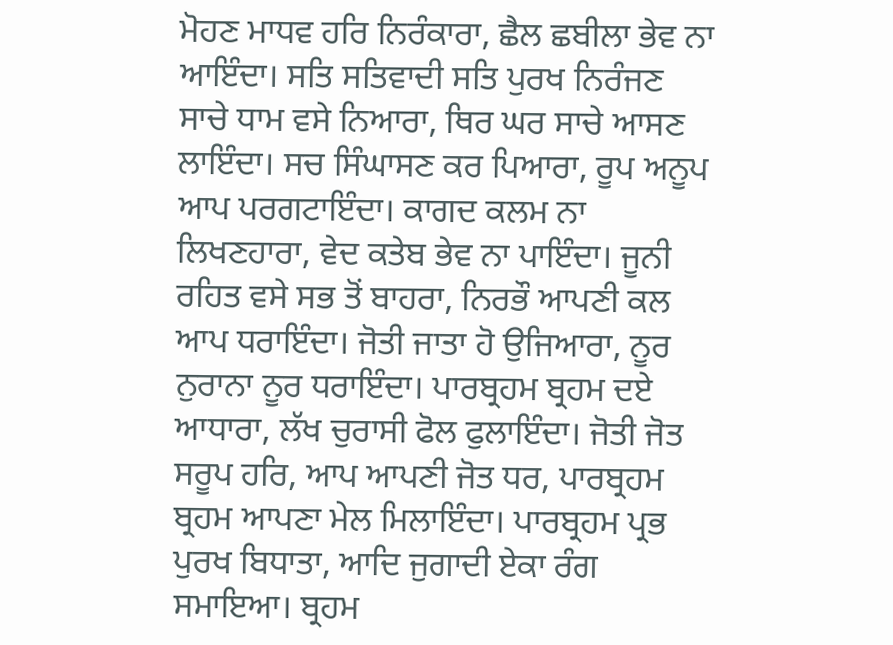ਮੋਹਣ ਮਾਧਵ ਹਰਿ ਨਿਰੰਕਾਰਾ, ਛੈਲ ਛਬੀਲਾ ਭੇਵ ਨਾ ਆਇੰਦਾ। ਸਤਿ ਸਤਿਵਾਦੀ ਸਤਿ ਪੁਰਖ ਨਿਰੰਜਣ ਸਾਚੇ ਧਾਮ ਵਸੇ ਨਿਆਰਾ, ਥਿਰ ਘਰ ਸਾਚੇ ਆਸਣ ਲਾਇੰਦਾ। ਸਚ ਸਿੰਘਾਸਣ ਕਰ ਪਿਆਰਾ, ਰੂਪ ਅਨੂਪ ਆਪ ਪਰਗਟਾਇੰਦਾ। ਕਾਗਦ ਕਲਮ ਨਾ ਲਿਖਣਹਾਰਾ, ਵੇਦ ਕਤੇਬ ਭੇਵ ਨਾ ਪਾਇੰਦਾ। ਜੂਨੀ ਰਹਿਤ ਵਸੇ ਸਭ ਤੋਂ ਬਾਹਰਾ, ਨਿਰਭੌ ਆਪਣੀ ਕਲ ਆਪ ਧਰਾਇੰਦਾ। ਜੋਤੀ ਜਾਤਾ ਹੋ ਉਜਿਆਰਾ, ਨੂਰ ਨੁਰਾਨਾ ਨੂਰ ਧਰਾਇੰਦਾ। ਪਾਰਬ੍ਰਹਮ ਬ੍ਰਹਮ ਦਏ ਆਧਾਰਾ, ਲੱਖ ਚੁਰਾਸੀ ਫੋਲ ਫੁਲਾਇੰਦਾ। ਜੋਤੀ ਜੋਤ ਸਰੂਪ ਹਰਿ, ਆਪ ਆਪਣੀ ਜੋਤ ਧਰ, ਪਾਰਬ੍ਰਹਮ ਬ੍ਰਹਮ ਆਪਣਾ ਮੇਲ ਮਿਲਾਇੰਦਾ। ਪਾਰਬ੍ਰਹਮ ਪ੍ਰਭ ਪੁਰਖ ਬਿਧਾਤਾ, ਆਦਿ ਜੁਗਾਦੀ ਏਕਾ ਰੰਗ ਸਮਾਇਆ। ਬ੍ਰਹਮ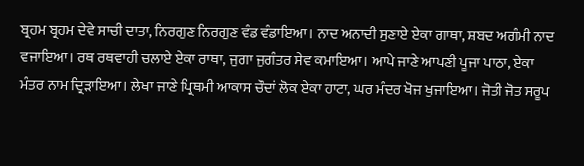ਬ੍ਰਹਮ ਬ੍ਰਹਮ ਦੇਵੇ ਸਾਚੀ ਦਾਤਾ, ਨਿਰਗੁਣ ਨਿਰਗੁਣ ਵੰਡ ਵੰਡਾਇਆ। ਨਾਦ ਅਨਾਦੀ ਸੁਣਾਏ ਏਕਾ ਗਾਥਾ, ਸ਼ਬਦ ਅਗੰਮੀ ਨਾਦ ਵਜਾਇਆ। ਰਥ ਰਥਵਾਹੀ ਚਲਾਏ ਏਕਾ ਰਾਥਾ, ਜੁਗਾ ਜੁਗੰਤਰ ਸੇਵ ਕਮਾਇਆ। ਆਪੇ ਜਾਣੇ ਆਪਣੀ ਪੂਜਾ ਪਾਠਾ, ਏਕਾ ਮੰਤਰ ਨਾਮ ਦ੍ਰਿੜਾਇਆ। ਲੇਖਾ ਜਾਣੇ ਪ੍ਰਿਥਮੀ ਆਕਾਸ ਚੌਦਾਂ ਲੋਕ ਏਕਾ ਹਾਟਾ, ਘਰ ਮੰਦਰ ਖੋਜ ਖੁਜਾਇਆ। ਜੋਤੀ ਜੋਤ ਸਰੂਪ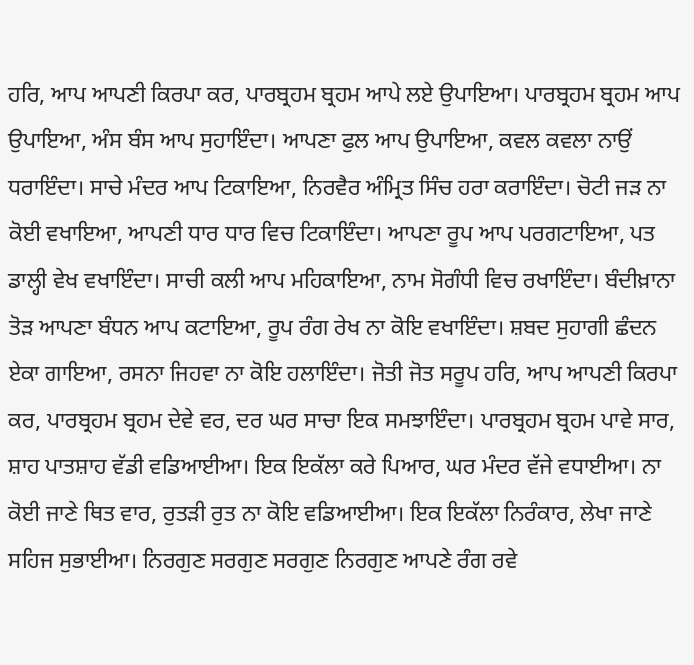ਹਰਿ, ਆਪ ਆਪਣੀ ਕਿਰਪਾ ਕਰ, ਪਾਰਬ੍ਰਹਮ ਬ੍ਰਹਮ ਆਪੇ ਲਏ ਉਪਾਇਆ। ਪਾਰਬ੍ਰਹਮ ਬ੍ਰਹਮ ਆਪ ਉਪਾਇਆ, ਅੰਸ ਬੰਸ ਆਪ ਸੁਹਾਇੰਦਾ। ਆਪਣਾ ਫੁਲ ਆਪ ਉਪਾਇਆ, ਕਵਲ ਕਵਲਾ ਨਾਉਂ ਧਰਾਇੰਦਾ। ਸਾਚੇ ਮੰਦਰ ਆਪ ਟਿਕਾਇਆ, ਨਿਰਵੈਰ ਅੰਮ੍ਰਿਤ ਸਿੰਚ ਹਰਾ ਕਰਾਇੰਦਾ। ਚੋਟੀ ਜੜ ਨਾ ਕੋਈ ਵਖਾਇਆ, ਆਪਣੀ ਧਾਰ ਧਾਰ ਵਿਚ ਟਿਕਾਇੰਦਾ। ਆਪਣਾ ਰੂਪ ਆਪ ਪਰਗਟਾਇਆ, ਪਤ ਡਾਲ੍ਹੀ ਵੇਖ ਵਖਾਇੰਦਾ। ਸਾਚੀ ਕਲੀ ਆਪ ਮਹਿਕਾਇਆ, ਨਾਮ ਸੋਗੰਧੀ ਵਿਚ ਰਖਾਇੰਦਾ। ਬੰਦੀਖ਼ਾਨਾ ਤੋੜ ਆਪਣਾ ਬੰਧਨ ਆਪ ਕਟਾਇਆ, ਰੂਪ ਰੰਗ ਰੇਖ ਨਾ ਕੋਇ ਵਖਾਇੰਦਾ। ਸ਼ਬਦ ਸੁਹਾਗੀ ਛੰਦਨ ਏਕਾ ਗਾਇਆ, ਰਸਨਾ ਜਿਹਵਾ ਨਾ ਕੋਇ ਹਲਾਇੰਦਾ। ਜੋਤੀ ਜੋਤ ਸਰੂਪ ਹਰਿ, ਆਪ ਆਪਣੀ ਕਿਰਪਾ ਕਰ, ਪਾਰਬ੍ਰਹਮ ਬ੍ਰਹਮ ਦੇਵੇ ਵਰ, ਦਰ ਘਰ ਸਾਚਾ ਇਕ ਸਮਝਾਇੰਦਾ। ਪਾਰਬ੍ਰਹਮ ਬ੍ਰਹਮ ਪਾਵੇ ਸਾਰ, ਸ਼ਾਹ ਪਾਤਸ਼ਾਹ ਵੱਡੀ ਵਡਿਆਈਆ। ਇਕ ਇਕੱਲਾ ਕਰੇ ਪਿਆਰ, ਘਰ ਮੰਦਰ ਵੱਜੇ ਵਧਾਈਆ। ਨਾ ਕੋਈ ਜਾਣੇ ਥਿਤ ਵਾਰ, ਰੁਤੜੀ ਰੁਤ ਨਾ ਕੋਇ ਵਡਿਆਈਆ। ਇਕ ਇਕੱਲਾ ਨਿਰੰਕਾਰ, ਲੇਖਾ ਜਾਣੇ ਸਹਿਜ ਸੁਭਾਈਆ। ਨਿਰਗੁਣ ਸਰਗੁਣ ਸਰਗੁਣ ਨਿਰਗੁਣ ਆਪਣੇ ਰੰਗ ਰਵੇ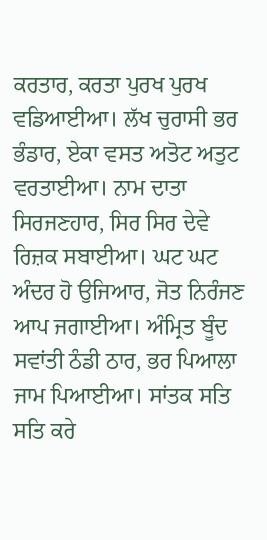ਕਰਤਾਰ, ਕਰਤਾ ਪੁਰਖ ਪੁਰਖ ਵਡਿਆਈਆ। ਲੱਖ ਚੁਰਾਸੀ ਭਰ ਭੰਡਾਰ, ਏਕਾ ਵਸਤ ਅਤੋਟ ਅਤੁਟ ਵਰਤਾਈਆ। ਨਾਮ ਦਾਤਾ ਸਿਰਜਣਹਾਰ, ਸਿਰ ਸਿਰ ਦੇਵੇ ਰਿਜ਼ਕ ਸਬਾਈਆ। ਘਟ ਘਟ ਅੰਦਰ ਹੋ ਉਜਿਆਰ, ਜੋਤ ਨਿਰੰਜਣ ਆਪ ਜਗਾਈਆ। ਅੰਮ੍ਰਿਤ ਬੂੰਦ ਸਵਾਂਤੀ ਠੰਡੀ ਠਾਰ, ਭਰ ਪਿਆਲਾ ਜਾਮ ਪਿਆਈਆ। ਸਾਂਤਕ ਸਤਿ ਸਤਿ ਕਰੇ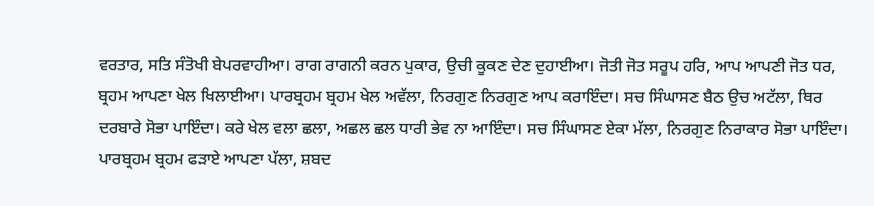ਵਰਤਾਰ, ਸਤਿ ਸੰਤੋਖੀ ਬੇਪਰਵਾਹੀਆ। ਰਾਗ ਰਾਗਨੀ ਕਰਨ ਪੁਕਾਰ, ਉਚੀ ਕੂਕਣ ਦੇਣ ਦੁਹਾਈਆ। ਜੋਤੀ ਜੋਤ ਸਰੂਪ ਹਰਿ, ਆਪ ਆਪਣੀ ਜੋਤ ਧਰ, ਬ੍ਰਹਮ ਆਪਣਾ ਖੇਲ ਖਿਲਾਈਆ। ਪਾਰਬ੍ਰਹਮ ਬ੍ਰਹਮ ਖੇਲ ਅਵੱਲਾ, ਨਿਰਗੁਣ ਨਿਰਗੁਣ ਆਪ ਕਰਾਇੰਦਾ। ਸਚ ਸਿੰਘਾਸਣ ਬੈਠ ਉਚ ਅਟੱਲਾ, ਥਿਰ ਦਰਬਾਰੇ ਸੋਭਾ ਪਾਇੰਦਾ। ਕਰੇ ਖੇਲ ਵਲਾ ਛਲਾ, ਅਛਲ ਛਲ ਧਾਰੀ ਭੇਵ ਨਾ ਆਇੰਦਾ। ਸਚ ਸਿੰਘਾਸਣ ਏਕਾ ਮੱਲਾ, ਨਿਰਗੁਣ ਨਿਰਾਕਾਰ ਸੋਭਾ ਪਾਇੰਦਾ। ਪਾਰਬ੍ਰਹਮ ਬ੍ਰਹਮ ਫੜਾਏ ਆਪਣਾ ਪੱਲਾ, ਸ਼ਬਦ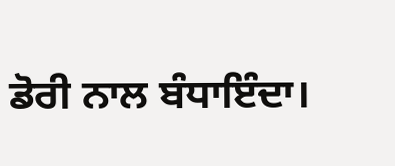ਡੋਰੀ ਨਾਲ ਬੰਧਾਇੰਦਾ।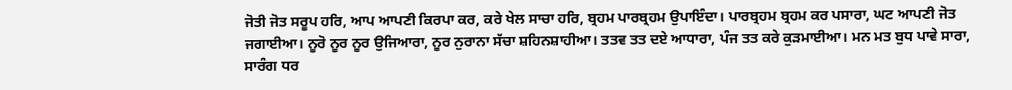ਜੋਤੀ ਜੋਤ ਸਰੂਪ ਹਰਿ, ਆਪ ਆਪਣੀ ਕਿਰਪਾ ਕਰ, ਕਰੇ ਖੇਲ ਸਾਚਾ ਹਰਿ, ਬ੍ਰਹਮ ਪਾਰਬ੍ਰਹਮ ਉਪਾਇੰਦਾ। ਪਾਰਬ੍ਰਹਮ ਬ੍ਰਹਮ ਕਰ ਪਸਾਰਾ, ਘਟ ਆਪਣੀ ਜੋਤ ਜਗਾਈਆ। ਨੂਰੋ ਨੂਰ ਨੂਰ ਉਜਿਆਰਾ, ਨੂਰ ਨੁਰਾਨਾ ਸੱਚਾ ਸ਼ਹਿਨਸ਼ਾਹੀਆ। ਤਤਵ ਤਤ ਦਏ ਆਧਾਰਾ, ਪੰਜ ਤਤ ਕਰੇ ਕੁੜਮਾਈਆ। ਮਨ ਮਤ ਬੁਧ ਪਾਵੇ ਸਾਰਾ, ਸਾਰੰਗ ਧਰ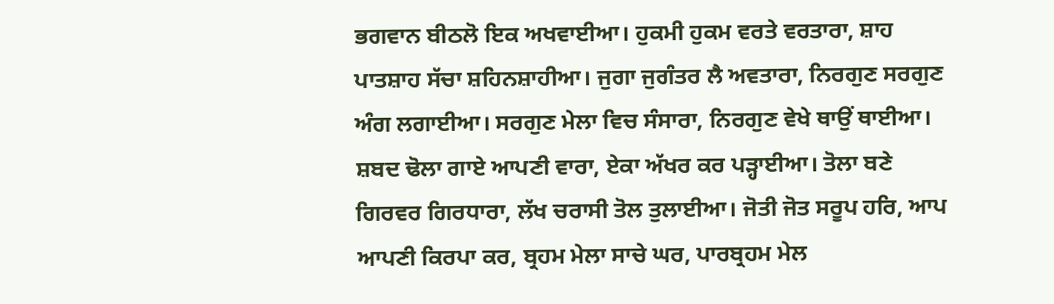ਭਗਵਾਨ ਬੀਠਲੋ ਇਕ ਅਖਵਾਈਆ। ਹੁਕਮੀ ਹੁਕਮ ਵਰਤੇ ਵਰਤਾਰਾ, ਸ਼ਾਹ ਪਾਤਸ਼ਾਹ ਸੱਚਾ ਸ਼ਹਿਨਸ਼ਾਹੀਆ। ਜੁਗਾ ਜੁਗੰਤਰ ਲੈ ਅਵਤਾਰਾ, ਨਿਰਗੁਣ ਸਰਗੁਣ ਅੰਗ ਲਗਾਈਆ। ਸਰਗੁਣ ਮੇਲਾ ਵਿਚ ਸੰਸਾਰਾ, ਨਿਰਗੁਣ ਵੇਖੇ ਥਾਉਂ ਥਾਈਆ। ਸ਼ਬਦ ਢੋਲਾ ਗਾਏ ਆਪਣੀ ਵਾਰਾ, ਏਕਾ ਅੱਖਰ ਕਰ ਪੜ੍ਹਾਈਆ। ਤੋਲਾ ਬਣੇ ਗਿਰਵਰ ਗਿਰਧਾਰਾ, ਲੱਖ ਚਰਾਸੀ ਤੋਲ ਤੁਲਾਈਆ। ਜੋਤੀ ਜੋਤ ਸਰੂਪ ਹਰਿ, ਆਪ ਆਪਣੀ ਕਿਰਪਾ ਕਰ, ਬ੍ਰਹਮ ਮੇਲਾ ਸਾਚੇ ਘਰ, ਪਾਰਬ੍ਰਹਮ ਮੇਲ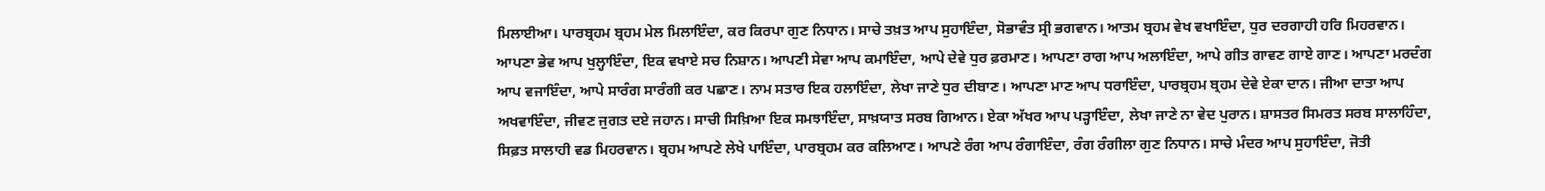ਮਿਲਾਈਆ। ਪਾਰਬ੍ਰਹਮ ਬ੍ਰਹਮ ਮੇਲ ਮਿਲਾਇੰਦਾ, ਕਰ ਕਿਰਪਾ ਗੁਣ ਨਿਧਾਨ। ਸਾਚੇ ਤਖ਼ਤ ਆਪ ਸੁਹਾਇੰਦਾ, ਸੋਭਾਵੰਤ ਸ੍ਰੀ ਭਗਵਾਨ। ਆਤਮ ਬ੍ਰਹਮ ਵੇਖ ਵਖਾਇੰਦਾ, ਧੁਰ ਦਰਗਾਹੀ ਹਰਿ ਮਿਹਰਵਾਨ। ਆਪਣਾ ਭੇਵ ਆਪ ਖੁਲ੍ਹਾਇੰਦਾ, ਇਕ ਵਖਾਏ ਸਚ ਨਿਸ਼ਾਨ। ਆਪਣੀ ਸੇਵਾ ਆਪ ਕਮਾਇੰਦਾ, ਆਪੇ ਦੇਵੇ ਧੁਰ ਫ਼ਰਮਾਣ। ਆਪਣਾ ਰਾਗ ਆਪ ਅਲਾਇੰਦਾ, ਆਪੇ ਗੀਤ ਗਾਵਣ ਗਾਏ ਗਾਣ। ਆਪਣਾ ਮਰਦੰਗ ਆਪ ਵਜਾਇੰਦਾ, ਆਪੇ ਸਾਰੰਗ ਸਾਰੰਗੀ ਕਰ ਪਛਾਣ। ਨਾਮ ਸਤਾਰ ਇਕ ਹਲਾਇੰਦਾ, ਲੇਖਾ ਜਾਣੇ ਧੁਰ ਦੀਬਾਣ। ਆਪਣਾ ਮਾਣ ਆਪ ਧਰਾਇੰਦਾ, ਪਾਰਬ੍ਰਹਮ ਬ੍ਰਹਮ ਦੇਵੇ ਏਕਾ ਦਾਨ। ਜੀਆ ਦਾਤਾ ਆਪ ਅਖਵਾਇੰਦਾ, ਜੀਵਣ ਜੁਗਤ ਦਏ ਜਹਾਨ। ਸਾਚੀ ਸਿਖ਼ਿਆ ਇਕ ਸਮਝਾਇੰਦਾ, ਸਾਖ਼ਯਾਤ ਸਰਬ ਗਿਆਨ। ਏਕਾ ਅੱਖਰ ਆਪ ਪੜ੍ਹਾਇੰਦਾ, ਲੇਖਾ ਜਾਣੇ ਨਾ ਵੇਦ ਪੁਰਾਨ। ਸ਼ਾਸਤਰ ਸਿਮਰਤ ਸਰਬ ਸਾਲਾਹਿੰਦਾ, ਸਿਫ਼ਤ ਸਾਲਾਹੀ ਵਡ ਮਿਹਰਵਾਨ। ਬ੍ਰਹਮ ਆਪਣੇ ਲੇਖੇ ਪਾਇੰਦਾ, ਪਾਰਬ੍ਰਹਮ ਕਰ ਕਲਿਆਣ। ਆਪਣੇ ਰੰਗ ਆਪ ਰੰਗਾਇੰਦਾ, ਰੰਗ ਰੰਗੀਲਾ ਗੁਣ ਨਿਧਾਨ। ਸਾਚੇ ਮੰਦਰ ਆਪ ਸੁਹਾਇੰਦਾ, ਜੋਤੀ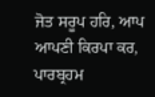ਜੋਤ ਸਰੂਪ ਹਰਿ, ਆਪ ਆਪਣੀ ਕਿਰਪਾ ਕਰ, ਪਾਰਬ੍ਰਹਮ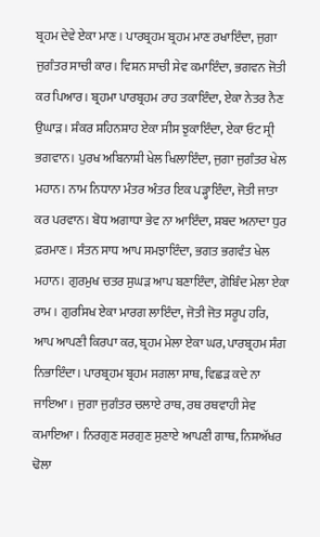ਬ੍ਰਹਮ ਦੇਵੇ ਏਕਾ ਮਾਣ। ਪਾਰਬ੍ਰਹਮ ਬ੍ਰਹਮ ਮਾਣ ਰਖਾਇੰਦਾ, ਜੁਗਾ ਜੁਗੰਤਰ ਸਾਚੀ ਕਾਰ। ਵਿਸ਼ਨ ਸਾਚੀ ਸੇਵ ਕਮਾਇੰਦਾ, ਭਗਵਨ ਜੋਤੀ ਕਰ ਪਿਆਰ। ਬ੍ਰਹਮਾ ਪਾਰਬ੍ਰਹਮ ਰਾਹ ਤਕਾਇੰਦਾ, ਏਕਾ ਨੇਤਰ ਨੈਣ ਉਘਾੜ। ਸ਼ੰਕਰ ਸ਼ਹਿਨਸ਼ਾਹ ਏਕਾ ਸੀਸ ਝੁਕਾਇੰਦਾ, ਏਕਾ ਓਟ ਸ੍ਰੀ ਭਗਵਾਨ। ਪੁਰਖ ਅਬਿਨਾਸ਼ੀ ਖੇਲ ਖਿਲਾਇੰਦਾ, ਜੁਗਾ ਜੁਗੰਤਰ ਖੇਲ ਮਹਾਨ। ਨਾਮ ਨਿਧਾਨਾ ਮੰਤਰ ਅੰਤਰ ਇਕ ਪੜ੍ਹਾਇੰਦਾ, ਜੋਤੀ ਜਾਤਾ ਕਰ ਪਰਵਾਨ। ਬੋਧ ਅਗਾਧਾ ਭੇਵ ਨਾ ਆਇੰਦਾ, ਸ਼ਬਦ ਅਨਾਦਾ ਧੁਰ ਫ਼ਰਮਾਣ। ਸੰਤਨ ਸਾਧ ਆਪ ਸਮਝਾਇੰਦਾ, ਭਗਤ ਭਗਵੰਤ ਖੇਲ ਮਹਾਨ। ਗੁਰਮੁਖ ਚਤਰ ਸੁਘੜ ਆਪ ਬਣਾਇੰਦਾ, ਗੋਬਿੰਦ ਮੇਲਾ ਏਕਾ ਰਾਮ। ਗੁਰਸਿਖ ਏਕਾ ਮਾਰਗ ਲਾਇੰਦਾ, ਜੋਤੀ ਜੋਤ ਸਰੂਪ ਹਰਿ, ਆਪ ਆਪਣੀ ਕਿਰਪਾ ਕਰ, ਬ੍ਰਹਮ ਮੇਲਾ ਏਕਾ ਘਰ, ਪਾਰਬ੍ਰਹਮ ਸੰਗ ਨਿਭਾਇੰਦਾ। ਪਾਰਬ੍ਰਹਮ ਬ੍ਰਹਮ ਸਗਲਾ ਸਾਥ, ਵਿਛੜ ਕਦੇ ਨਾ ਜਾਇਆ। ਜੁਗਾ ਜੁਗੰਤਰ ਚਲਾਏ ਰਾਥ, ਰਥ ਰਥਵਾਹੀ ਸੇਵ ਕਮਾਇਆ । ਨਿਰਗੁਣ ਸਰਗੁਣ ਸੁਣਾਏ ਆਪਣੀ ਗਾਥ, ਨਿਸ਼ਅੱਖਰ ਢੋਲਾ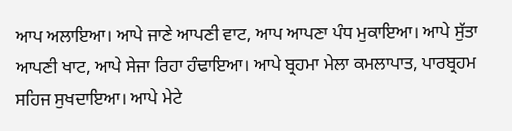ਆਪ ਅਲਾਇਆ। ਆਪੇ ਜਾਣੇ ਆਪਣੀ ਵਾਟ, ਆਪ ਆਪਣਾ ਪੰਧ ਮੁਕਾਇਆ। ਆਪੇ ਸੁੱਤਾ ਆਪਣੀ ਖਾਟ, ਆਪੇ ਸੇਜਾ ਰਿਹਾ ਹੰਢਾਇਆ। ਆਪੇ ਬ੍ਰਹਮਾ ਮੇਲਾ ਕਮਲਾਪਾਤ, ਪਾਰਬ੍ਰਹਮ ਸਹਿਜ ਸੁਖਦਾਇਆ। ਆਪੇ ਮੇਟੇ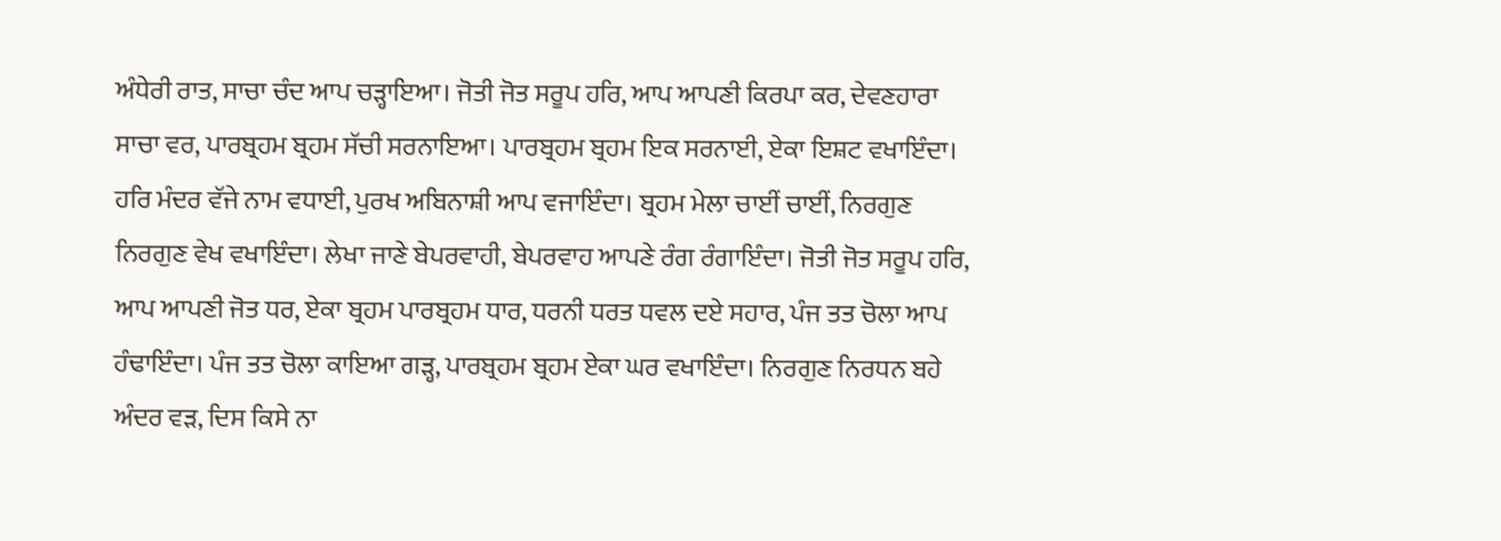ਅੰਧੇਰੀ ਰਾਤ, ਸਾਚਾ ਚੰਦ ਆਪ ਚੜ੍ਹਾਇਆ। ਜੋਤੀ ਜੋਤ ਸਰੂਪ ਹਰਿ, ਆਪ ਆਪਣੀ ਕਿਰਪਾ ਕਰ, ਦੇਵਣਹਾਰਾ ਸਾਚਾ ਵਰ, ਪਾਰਬ੍ਰਹਮ ਬ੍ਰਹਮ ਸੱਚੀ ਸਰਨਾਇਆ। ਪਾਰਬ੍ਰਹਮ ਬ੍ਰਹਮ ਇਕ ਸਰਨਾਈ, ਏਕਾ ਇਸ਼ਟ ਵਖਾਇੰਦਾ। ਹਰਿ ਮੰਦਰ ਵੱਜੇ ਨਾਮ ਵਧਾਈ, ਪੁਰਖ ਅਬਿਨਾਸ਼ੀ ਆਪ ਵਜਾਇੰਦਾ। ਬ੍ਰਹਮ ਮੇਲਾ ਚਾਈਂ ਚਾਈਂ, ਨਿਰਗੁਣ ਨਿਰਗੁਣ ਵੇਖ ਵਖਾਇੰਦਾ। ਲੇਖਾ ਜਾਣੇ ਬੇਪਰਵਾਹੀ, ਬੇਪਰਵਾਹ ਆਪਣੇ ਰੰਗ ਰੰਗਾਇੰਦਾ। ਜੋਤੀ ਜੋਤ ਸਰੂਪ ਹਰਿ, ਆਪ ਆਪਣੀ ਜੋਤ ਧਰ, ਏਕਾ ਬ੍ਰਹਮ ਪਾਰਬ੍ਰਹਮ ਧਾਰ, ਧਰਨੀ ਧਰਤ ਧਵਲ ਦਏ ਸਹਾਰ, ਪੰਜ ਤਤ ਚੋਲਾ ਆਪ ਹੰਢਾਇੰਦਾ। ਪੰਜ ਤਤ ਚੋਲਾ ਕਾਇਆ ਗੜ੍ਹ, ਪਾਰਬ੍ਰਹਮ ਬ੍ਰਹਮ ਏਕਾ ਘਰ ਵਖਾਇੰਦਾ। ਨਿਰਗੁਣ ਨਿਰਧਨ ਬਹੇ ਅੰਦਰ ਵੜ, ਦਿਸ ਕਿਸੇ ਨਾ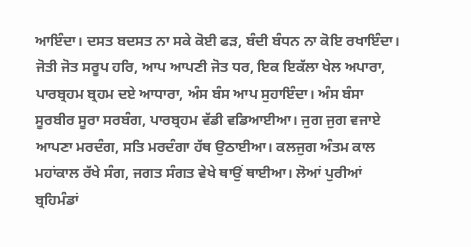ਆਇੰਦਾ। ਦਸਤ ਬਦਸਤ ਨਾ ਸਕੇ ਕੋਈ ਫੜ, ਬੰਦੀ ਬੰਧਨ ਨਾ ਕੋਇ ਰਖਾਇੰਦਾ। ਜੋਤੀ ਜੋਤ ਸਰੂਪ ਹਰਿ, ਆਪ ਆਪਣੀ ਜੋਤ ਧਰ, ਇਕ ਇਕੱਲਾ ਖੇਲ ਅਪਾਰਾ, ਪਾਰਬ੍ਰਹਮ ਬ੍ਰਹਮ ਦਏ ਆਧਾਰਾ, ਅੰਸ ਬੰਸ ਆਪ ਸੁਹਾਇੰਦਾ। ਅੰਸ ਬੰਸਾ ਸੂਰਬੀਰ ਸੂਰਾ ਸਰਬੰਗ, ਪਾਰਬ੍ਰਹਮ ਵੱਡੀ ਵਡਿਆਈਆ। ਜੁਗ ਜੁਗ ਵਜਾਏ ਆਪਣਾ ਮਰਦੰਗ, ਸਤਿ ਮਰਦੰਗਾ ਹੱਥ ਉਠਾਈਆ। ਕਲਜੁਗ ਅੰਤਮ ਕਾਲ ਮਹਾਂਕਾਲ ਰੱਖੇ ਸੰਗ, ਜਗਤ ਸੰਗਤ ਵੇਖੇ ਥਾਉਂ ਥਾਈਆ। ਲੋਆਂ ਪੁਰੀਆਂ ਬ੍ਰਹਿਮੰਡਾਂ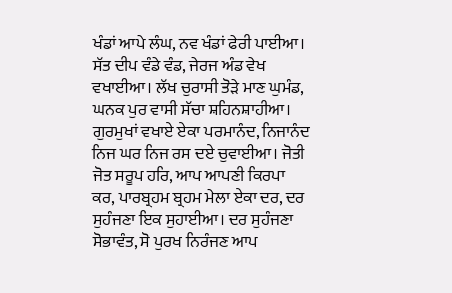ਖੰਡਾਂ ਆਪੇ ਲੰਘ, ਨਵ ਖੰਡਾਂ ਫੇਰੀ ਪਾਈਆ। ਸੱਤ ਦੀਪ ਵੰਡੇ ਵੰਡ, ਜੇਰਜ ਅੰਡ ਵੇਖ ਵਖਾਈਆ। ਲੱਖ ਚੁਰਾਸੀ ਤੋੜੇ ਮਾਣ ਘੁਮੰਡ, ਘਨਕ ਪੁਰ ਵਾਸੀ ਸੱਚਾ ਸ਼ਹਿਨਸ਼ਾਹੀਆ। ਗੁਰਮੁਖਾਂ ਵਖਾਏ ਏਕਾ ਪਰਮਾਨੰਦ, ਨਿਜਾਨੰਦ ਨਿਜ ਘਰ ਨਿਜ ਰਸ ਦਏ ਚੁਵਾਈਆ। ਜੋਤੀ ਜੋਤ ਸਰੂਪ ਹਰਿ, ਆਪ ਆਪਣੀ ਕਿਰਪਾ ਕਰ, ਪਾਰਬ੍ਰਹਮ ਬ੍ਰਹਮ ਮੇਲਾ ਏਕਾ ਦਰ, ਦਰ ਸੁਹੰਜਣਾ ਇਕ ਸੁਹਾਈਆ। ਦਰ ਸੁਹੰਜਣਾ ਸੋਭਾਵੰਤ, ਸੋ ਪੁਰਖ ਨਿਰੰਜਣ ਆਪ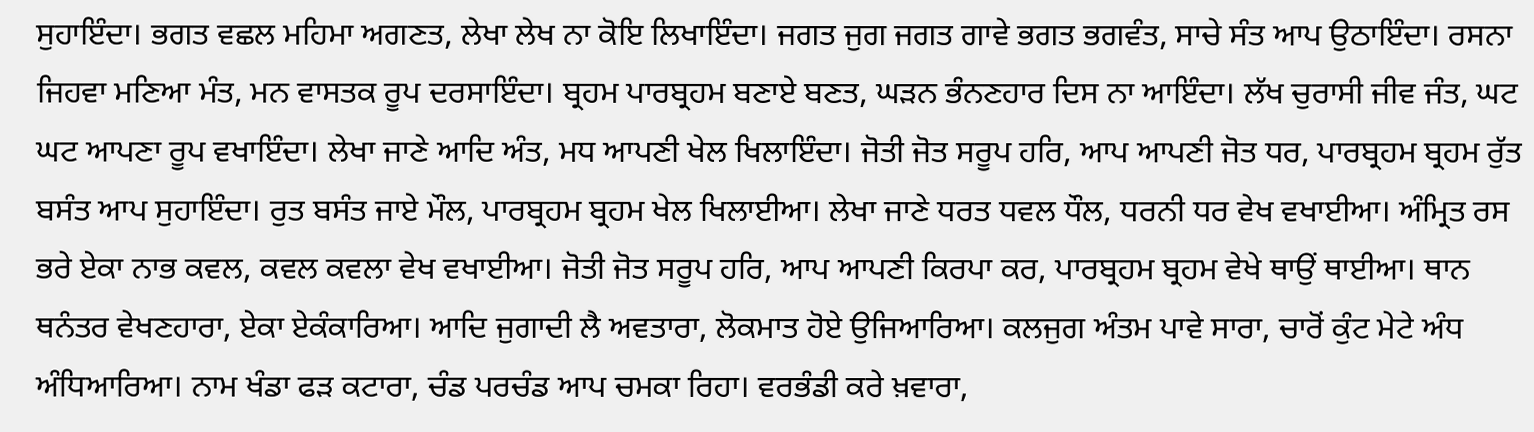ਸੁਹਾਇੰਦਾ। ਭਗਤ ਵਛਲ ਮਹਿਮਾ ਅਗਣਤ, ਲੇਖਾ ਲੇਖ ਨਾ ਕੋਇ ਲਿਖਾਇੰਦਾ। ਜਗਤ ਜੁਗ ਜਗਤ ਗਾਵੇ ਭਗਤ ਭਗਵੰਤ, ਸਾਚੇ ਸੰਤ ਆਪ ਉਠਾਇੰਦਾ। ਰਸਨਾ ਜਿਹਵਾ ਮਣਿਆ ਮੰਤ, ਮਨ ਵਾਸਤਕ ਰੂਪ ਦਰਸਾਇੰਦਾ। ਬ੍ਰਹਮ ਪਾਰਬ੍ਰਹਮ ਬਣਾਏ ਬਣਤ, ਘੜਨ ਭੰਨਣਹਾਰ ਦਿਸ ਨਾ ਆਇੰਦਾ। ਲੱਖ ਚੁਰਾਸੀ ਜੀਵ ਜੰਤ, ਘਟ ਘਟ ਆਪਣਾ ਰੂਪ ਵਖਾਇੰਦਾ। ਲੇਖਾ ਜਾਣੇ ਆਦਿ ਅੰਤ, ਮਧ ਆਪਣੀ ਖੇਲ ਖਿਲਾਇੰਦਾ। ਜੋਤੀ ਜੋਤ ਸਰੂਪ ਹਰਿ, ਆਪ ਆਪਣੀ ਜੋਤ ਧਰ, ਪਾਰਬ੍ਰਹਮ ਬ੍ਰਹਮ ਰੁੱਤ ਬਸੰਤ ਆਪ ਸੁਹਾਇੰਦਾ। ਰੁਤ ਬਸੰਤ ਜਾਏ ਮੌਲ, ਪਾਰਬ੍ਰਹਮ ਬ੍ਰਹਮ ਖੇਲ ਖਿਲਾਈਆ। ਲੇਖਾ ਜਾਣੇ ਧਰਤ ਧਵਲ ਧੌਲ, ਧਰਨੀ ਧਰ ਵੇਖ ਵਖਾਈਆ। ਅੰਮ੍ਰਿਤ ਰਸ ਭਰੇ ਏਕਾ ਨਾਭ ਕਵਲ, ਕਵਲ ਕਵਲਾ ਵੇਖ ਵਖਾਈਆ। ਜੋਤੀ ਜੋਤ ਸਰੂਪ ਹਰਿ, ਆਪ ਆਪਣੀ ਕਿਰਪਾ ਕਰ, ਪਾਰਬ੍ਰਹਮ ਬ੍ਰਹਮ ਵੇਖੇ ਥਾਉਂ ਥਾਈਆ। ਥਾਨ ਥਨੰਤਰ ਵੇਖਣਹਾਰਾ, ਏਕਾ ਏਕੰਕਾਰਿਆ। ਆਦਿ ਜੁਗਾਦੀ ਲੈ ਅਵਤਾਰਾ, ਲੋਕਮਾਤ ਹੋਏ ਉਜਿਆਰਿਆ। ਕਲਜੁਗ ਅੰਤਮ ਪਾਵੇ ਸਾਰਾ, ਚਾਰੋਂ ਕੁੰਟ ਮੇਟੇ ਅੰਧ ਅੰਧਿਆਰਿਆ। ਨਾਮ ਖੰਡਾ ਫੜ ਕਟਾਰਾ, ਚੰਡ ਪਰਚੰਡ ਆਪ ਚਮਕਾ ਰਿਹਾ। ਵਰਭੰਡੀ ਕਰੇ ਖ਼ਵਾਰਾ,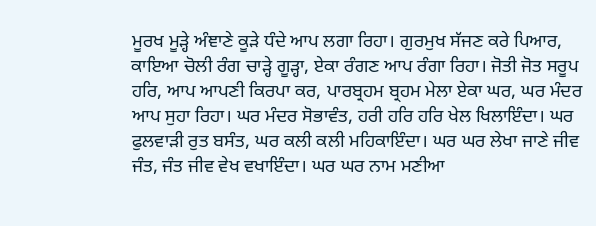ਮੂਰਖ ਮੂੜ੍ਹੇ ਅੰਞਾਣੇ ਕੂੜੇ ਧੰਦੇ ਆਪ ਲਗਾ ਰਿਹਾ। ਗੁਰਮੁਖ ਸੱਜਣ ਕਰੇ ਪਿਆਰ, ਕਾਇਆ ਚੋਲੀ ਰੰਗ ਚਾੜ੍ਹੇ ਗੂੜ੍ਹਾ, ਏਕਾ ਰੰਗਣ ਆਪ ਰੰਗਾ ਰਿਹਾ। ਜੋਤੀ ਜੋਤ ਸਰੂਪ ਹਰਿ, ਆਪ ਆਪਣੀ ਕਿਰਪਾ ਕਰ, ਪਾਰਬ੍ਰਹਮ ਬ੍ਰਹਮ ਮੇਲਾ ਏਕਾ ਘਰ, ਘਰ ਮੰਦਰ ਆਪ ਸੁਹਾ ਰਿਹਾ। ਘਰ ਮੰਦਰ ਸੋਭਾਵੰਤ, ਹਰੀ ਹਰਿ ਹਰਿ ਖੇਲ ਖਿਲਾਇੰਦਾ। ਘਰ ਫੁਲਵਾੜੀ ਰੁਤ ਬਸੰਤ, ਘਰ ਕਲੀ ਕਲੀ ਮਹਿਕਾਇੰਦਾ। ਘਰ ਘਰ ਲੇਖਾ ਜਾਣੇ ਜੀਵ ਜੰਤ, ਜੰਤ ਜੀਵ ਵੇਖ ਵਖਾਇੰਦਾ। ਘਰ ਘਰ ਨਾਮ ਮਣੀਆ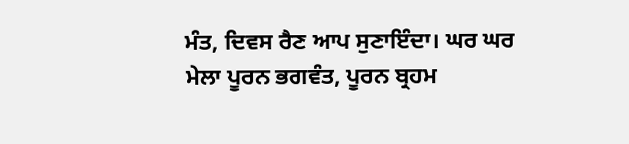ਮੰਤ, ਦਿਵਸ ਰੈਣ ਆਪ ਸੁਣਾਇੰਦਾ। ਘਰ ਘਰ ਮੇਲਾ ਪੂਰਨ ਭਗਵੰਤ, ਪੂਰਨ ਬ੍ਰਹਮ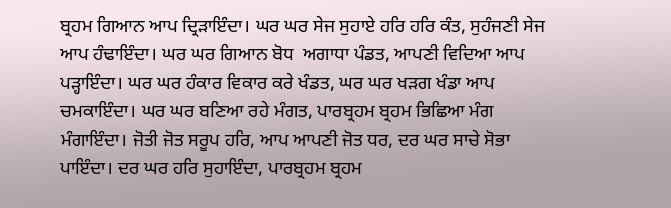ਬ੍ਰਹਮ ਗਿਆਨ ਆਪ ਦ੍ਰਿੜਾਇੰਦਾ। ਘਰ ਘਰ ਸੇਜ ਸੁਹਾਏ ਹਰਿ ਹਰਿ ਕੰਤ, ਸੁਹੰਜਣੀ ਸੇਜ ਆਪ ਹੰਢਾਇੰਦਾ। ਘਰ ਘਰ ਗਿਆਨ ਬੋਧ  ਅਗਾਧਾ ਪੰਡਤ, ਆਪਣੀ ਵਿਦਿਆ ਆਪ ਪੜ੍ਹਾਇੰਦਾ। ਘਰ ਘਰ ਹੰਕਾਰ ਵਿਕਾਰ ਕਰੇ ਖੰਡਤ, ਘਰ ਘਰ ਖੜਗ ਖੰਡਾ ਆਪ ਚਮਕਾਇੰਦਾ। ਘਰ ਘਰ ਬਣਿਆ ਰਹੇ ਮੰਗਤ, ਪਾਰਬ੍ਰਹਮ ਬ੍ਰਹਮ ਭਿਛਿਆ ਮੰਗ ਮੰਗਾਇੰਦਾ। ਜੋਤੀ ਜੋਤ ਸਰੂਪ ਹਰਿ, ਆਪ ਆਪਣੀ ਜੋਤ ਧਰ, ਦਰ ਘਰ ਸਾਚੇ ਸੋਭਾ ਪਾਇੰਦਾ। ਦਰ ਘਰ ਹਰਿ ਸੁਹਾਇੰਦਾ, ਪਾਰਬ੍ਰਹਮ ਬ੍ਰਹਮ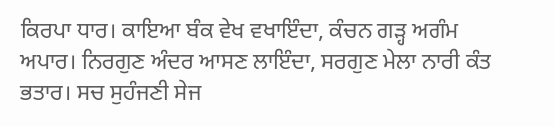ਕਿਰਪਾ ਧਾਰ। ਕਾਇਆ ਬੰਕ ਵੇਖ ਵਖਾਇੰਦਾ, ਕੰਚਨ ਗੜ੍ਹ ਅਗੰਮ ਅਪਾਰ। ਨਿਰਗੁਣ ਅੰਦਰ ਆਸਣ ਲਾਇੰਦਾ, ਸਰਗੁਣ ਮੇਲਾ ਨਾਰੀ ਕੰਤ ਭਤਾਰ। ਸਚ ਸੁਹੰਜਣੀ ਸੇਜ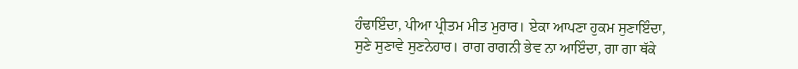ਹੰਢਾਇੰਦਾ, ਪੀਆ ਪ੍ਰੀਤਮ ਮੀਤ ਮੁਰਾਰ। ਏਕਾ ਆਪਣਾ ਹੁਕਮ ਸੁਣਾਇੰਦਾ, ਸੁਣੇ ਸੁਣਾਵੇ ਸੁਣਨੇਹਾਰ। ਰਾਗ ਰਾਗਨੀ ਭੇਵ ਨਾ ਆਇੰਦਾ, ਗਾ ਗਾ ਥੱਕੇ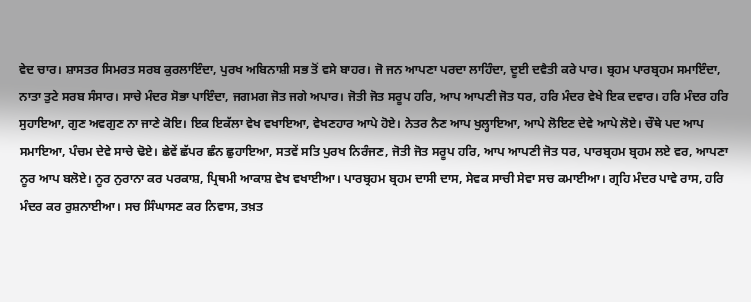ਵੇਦ ਚਾਰ। ਸ਼ਾਸਤਰ ਸਿਮਰਤ ਸਰਬ ਕੁਰਲਾਇੰਦਾ, ਪੁਰਖ ਅਬਿਨਾਸ਼ੀ ਸਭ ਤੋਂ ਵਸੇ ਬਾਹਰ। ਜੋ ਜਨ ਆਪਣਾ ਪਰਦਾ ਲਾਹਿੰਦਾ, ਦੂਈ ਦਵੈਤੀ ਕਰੇ ਪਾਰ। ਬ੍ਰਹਮ ਪਾਰਬ੍ਰਹਮ ਸਮਾਇੰਦਾ, ਨਾਤਾ ਤੁਟੇ ਸਰਬ ਸੰਸਾਰ। ਸਾਚੇ ਮੰਦਰ ਸੋਭਾ ਪਾਇੰਦਾ, ਜਗਮਗ ਜੋਤ ਜਗੇ ਅਪਾਰ। ਜੋਤੀ ਜੋਤ ਸਰੂਪ ਹਰਿ, ਆਪ ਆਪਣੀ ਜੋਤ ਧਰ, ਹਰਿ ਮੰਦਰ ਵੇਖੇ ਇਕ ਦਵਾਰ। ਹਰਿ ਮੰਦਰ ਹਰਿ ਸੁਹਾਇਆ, ਗੁਣ ਅਵਗੁਣ ਨਾ ਜਾਣੇ ਕੋਇ। ਇਕ ਇਕੱਲਾ ਵੇਖ ਵਖਾਇਆ, ਵੇਖਣਹਾਰ ਆਪੇ ਹੋਏ। ਨੇਤਰ ਨੈਣ ਆਪ ਖੁਲ੍ਹਾਇਆ, ਆਪੇ ਲੋਇਣ ਦੇਵੇ ਆਪੇ ਲੋਏ। ਚੌਥੇ ਪਦ ਆਪ ਸਮਾਇਆ, ਪੰਚਮ ਦੇਵੇ ਸਾਚੇ ਢੋਏ। ਛੇਵੇਂ ਛੱਪਰ ਛੰਨ ਛੁਹਾਇਆ, ਸਤਵੇਂ ਸਤਿ ਪੁਰਖ ਨਿਰੰਜਣ, ਜੋਤੀ ਜੋਤ ਸਰੂਪ ਹਰਿ, ਆਪ ਆਪਣੀ ਜੋਤ ਧਰ, ਪਾਰਬ੍ਰਹਮ ਬ੍ਰਹਮ ਲਏ ਵਰ, ਆਪਣਾ ਨੂਰ ਆਪ ਬਲੋਏ। ਨੂਰ ਨੁਰਾਨਾ ਕਰ ਪਰਕਾਸ਼, ਪ੍ਰਿਥਮੀ ਆਕਾਸ਼ ਵੇਖ ਵਖਾਈਆ। ਪਾਰਬ੍ਰਹਮ ਬ੍ਰਹਮ ਦਾਸੀ ਦਾਸ, ਸੇਵਕ ਸਾਚੀ ਸੇਵਾ ਸਚ ਕਮਾਈਆ। ਗ੍ਰਹਿ ਮੰਦਰ ਪਾਵੇ ਰਾਸ, ਹਰਿ ਮੰਦਰ ਕਰ ਰੁਸ਼ਨਾਈਆ। ਸਚ ਸਿੰਘਾਸਣ ਕਰ ਨਿਵਾਸ, ਤਖ਼ਤ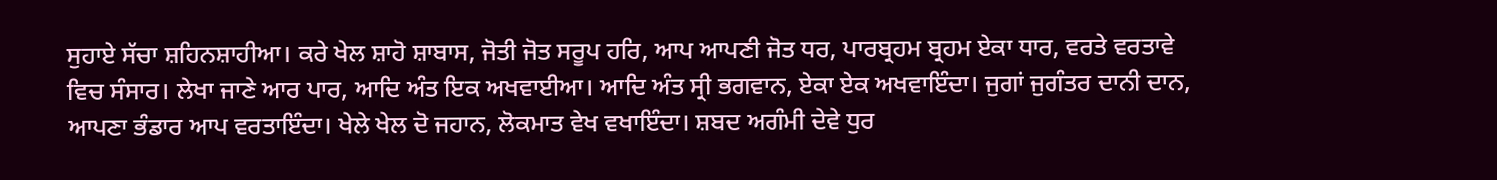ਸੁਹਾਏ ਸੱਚਾ ਸ਼ਹਿਨਸ਼ਾਹੀਆ। ਕਰੇ ਖੇਲ ਸ਼ਾਹੋ ਸ਼ਾਬਾਸ, ਜੋਤੀ ਜੋਤ ਸਰੂਪ ਹਰਿ, ਆਪ ਆਪਣੀ ਜੋਤ ਧਰ, ਪਾਰਬ੍ਰਹਮ ਬ੍ਰਹਮ ਏਕਾ ਧਾਰ, ਵਰਤੇ ਵਰਤਾਵੇ ਵਿਚ ਸੰਸਾਰ। ਲੇਖਾ ਜਾਣੇ ਆਰ ਪਾਰ, ਆਦਿ ਅੰਤ ਇਕ ਅਖਵਾਈਆ। ਆਦਿ ਅੰਤ ਸ੍ਰੀ ਭਗਵਾਨ, ਏਕਾ ਏਕ ਅਖਵਾਇੰਦਾ। ਜੁਗਾਂ ਜੁਗੰਤਰ ਦਾਨੀ ਦਾਨ, ਆਪਣਾ ਭੰਡਾਰ ਆਪ ਵਰਤਾਇੰਦਾ। ਖੇਲੇ ਖੇਲ ਦੋ ਜਹਾਨ, ਲੋਕਮਾਤ ਵੇਖ ਵਖਾਇੰਦਾ। ਸ਼ਬਦ ਅਗੰਮੀ ਦੇਵੇ ਧੁਰ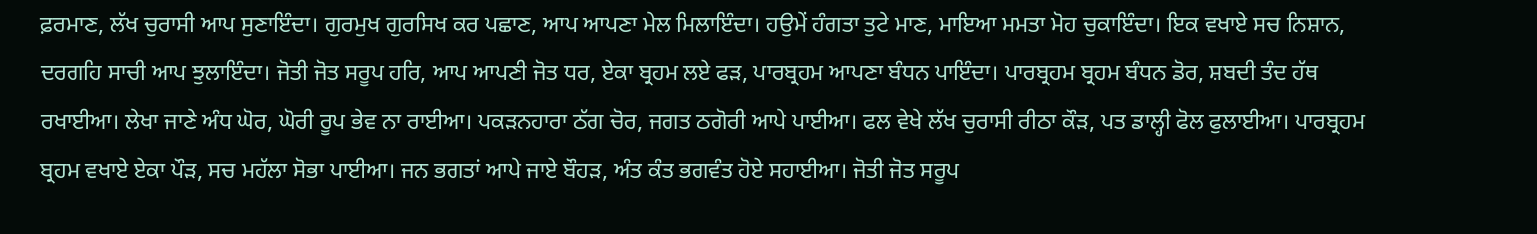ਫ਼ਰਮਾਣ, ਲੱਖ ਚੁਰਾਸੀ ਆਪ ਸੁਣਾਇੰਦਾ। ਗੁਰਮੁਖ ਗੁਰਸਿਖ ਕਰ ਪਛਾਣ, ਆਪ ਆਪਣਾ ਮੇਲ ਮਿਲਾਇੰਦਾ। ਹਉਮੇਂ ਹੰਗਤਾ ਤੁਟੇ ਮਾਣ, ਮਾਇਆ ਮਮਤਾ ਮੋਹ ਚੁਕਾਇੰਦਾ। ਇਕ ਵਖਾਏ ਸਚ ਨਿਸ਼ਾਨ, ਦਰਗਹਿ ਸਾਚੀ ਆਪ ਝੁਲਾਇੰਦਾ। ਜੋਤੀ ਜੋਤ ਸਰੂਪ ਹਰਿ, ਆਪ ਆਪਣੀ ਜੋਤ ਧਰ, ਏਕਾ ਬ੍ਰਹਮ ਲਏ ਫੜ, ਪਾਰਬ੍ਰਹਮ ਆਪਣਾ ਬੰਧਨ ਪਾਇੰਦਾ। ਪਾਰਬ੍ਰਹਮ ਬ੍ਰਹਮ ਬੰਧਨ ਡੋਰ, ਸ਼ਬਦੀ ਤੰਦ ਹੱਥ ਰਖਾਈਆ। ਲੇਖਾ ਜਾਣੇ ਅੰਧ ਘੋਰ, ਘੋਰੀ ਰੂਪ ਭੇਵ ਨਾ ਰਾਈਆ। ਪਕੜਨਹਾਰਾ ਠੱਗ ਚੋਰ, ਜਗਤ ਠਗੋਰੀ ਆਪੇ ਪਾਈਆ। ਫਲ ਵੇਖੇ ਲੱਖ ਚੁਰਾਸੀ ਰੀਠਾ ਕੌੜ, ਪਤ ਡਾਲ੍ਹੀ ਫੋਲ ਫੁਲਾਈਆ। ਪਾਰਬ੍ਰਹਮ ਬ੍ਰਹਮ ਵਖਾਏ ਏਕਾ ਪੌੜ, ਸਚ ਮਹੱਲਾ ਸੋਭਾ ਪਾਈਆ। ਜਨ ਭਗਤਾਂ ਆਪੇ ਜਾਏ ਬੌਹੜ, ਅੰਤ ਕੰਤ ਭਗਵੰਤ ਹੋਏ ਸਹਾਈਆ। ਜੋਤੀ ਜੋਤ ਸਰੂਪ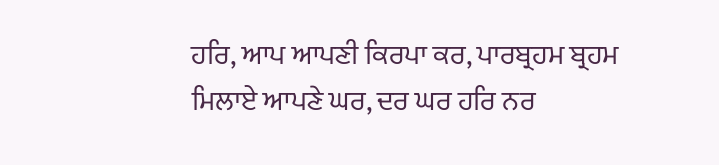ਹਰਿ, ਆਪ ਆਪਣੀ ਕਿਰਪਾ ਕਰ, ਪਾਰਬ੍ਰਹਮ ਬ੍ਰਹਮ ਮਿਲਾਏ ਆਪਣੇ ਘਰ, ਦਰ ਘਰ ਹਰਿ ਨਰ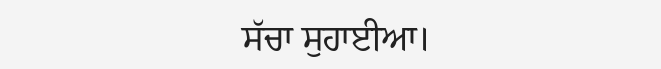ਸੱਚਾ ਸੁਹਾਈਆ।